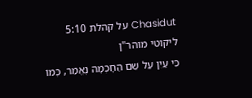Chasidut על קהלת 5:10
ליקוטי מוהר"ן
כִּי עַיִן עַל שֵׁם הַחָכְמָה נֶאֱמַר, כְּמוֹ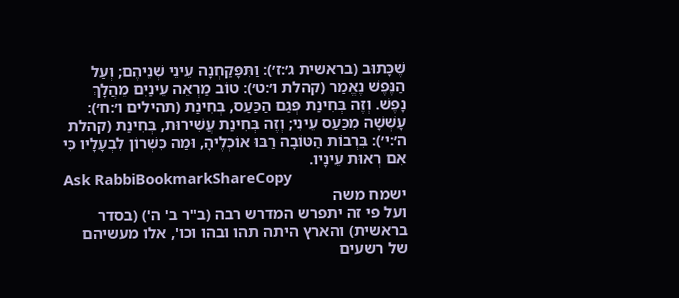שֶׁכָּתוּב (בראשית ג׳:ז׳): וַתִּפָּקַחְנָה עֵינֵי שְׁנֵיהֶם; וְעַל הַנֶּפֶשׁ נֶאֱמַר (קהלת ו׳:ט׳): טוֹב מַרְאֵה עֵינַיִם מֵהֲלָךְ נָפֶשׁ. וְזֶה בְּחִינַת פְּגַם הַכַּעַס, בְּחִינַת (תהילים ו׳:ח׳): עָשְׁשָׁה מִכַּעַס עֵינִי; וְזֶה בְּחִינַת עֲשִׁירוּת, בְּחִינַת (קהלת ה׳:י׳): בִּרְבוֹת הַטּוֹבָה רַבּוּ אוֹכְלֶיהָ, וּמַה כִּשְׁרוֹן לִבְעָלָיו כִּי אִם רְאוּת עֵינָיו.
Ask RabbiBookmarkShareCopy
ישמח משה
ועל פי זה יתפרש המדרש רבה (ב"ר ב' ה') (בסדר בראשית) והארץ היתה תהו ובהו וכו', אלו מעשיהם של רשעים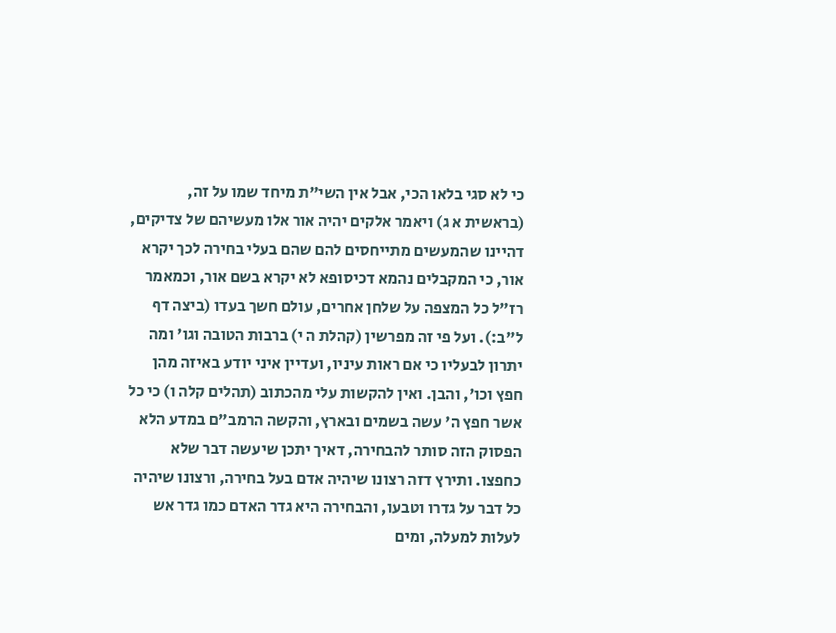כי לא סגי בלאו הכי, אבל אין השי"ת מיחד שמו על זה, (בראשית א ג) ויאמר אלקים יהיה אור אלו מעשיהם של צדיקים, דהיינו שהמעשים מתייחסים להם שהם בעלי בחירה לכך יקרא אור, כי המקבלים נהמא דכיסופא לא יקרא בשם אור, וכמאמר רז"ל כל המצפה על שלחן אחרים, עולם חשך בעדו (ביצה דף ל"ב:). ועל פי זה מפרשין (קהלת ה י) ברבות הטובה וגו' ומה יתרון לבעליו כי אם ראות עיניו, ועדיין איני יודע באיזה מהן חפץ וכו', והבן. ואין להקשות עלי מהכתוב (תהלים קלה ו) כי כל אשר חפץ ה' עשה בשמים ובארץ, והקשה הרמב"ם במדע הלא הפסוק הזה סותר להבחירה, דאיך יתכן שיעשה דבר שלא כחפצו. ותירץ דזה רצונו שיהיה אדם בעל בחירה, ורצונו שיהיה כל דבר על גדרו וטבעו, והבחירה היא גדר האדם כמו גדר אש לעלות למעלה, ומים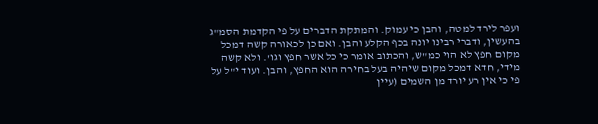ועפר לירד למטה, והבן כי עמוק. והמתקת הדברים על פי הקדמת הסמ"ג בהעשין, ודברי רבינו יונה בכף הקלע והבן. ואם כן לכאורה קשה דמכל מקום חפץ לא הוי כמ"ש, והכתוב אומר כי כל אשר חפץ וגו'. ולא קשה מידי, חדא דמכל מקום שיהיה בעל בחירה הוא החפץ, והבן. ועוד י"ל על פי כי אין רע יורד מן השמים (עיין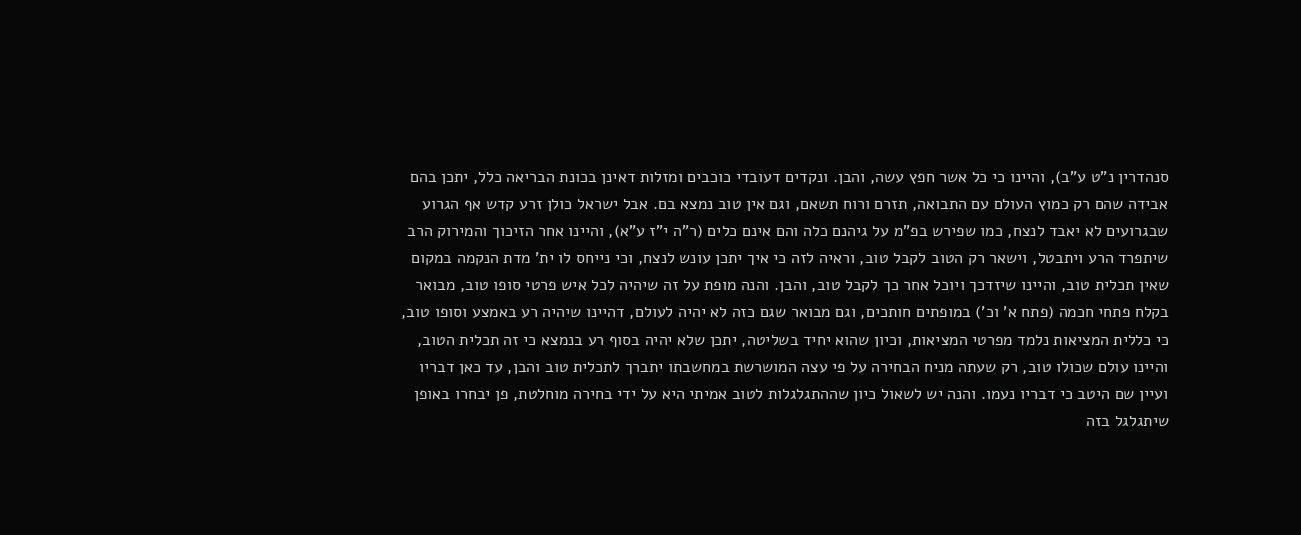סנהדרין נ"ט ע"ב), והיינו כי כל אשר חפץ עשה, והבן. ונקדים דעובדי כוכבים ומזלות דאינן בכונת הבריאה כלל, יתכן בהם אבידה שהם רק כמוץ העולם עם התבואה, תזרם ורוח תשאם, וגם אין טוב נמצא בם. אבל ישראל כולן זרע קדש אף הגרוע שבגרועים לא יאבד לנצח, כמו שפירש בפ"מ על גיהנם כלה והם אינם כלים (ר"ה י"ז ע"א), והיינו אחר הזיכוך והמירוק הרב שיתפרד הרע ויתבטל, וישאר רק הטוב לקבל טוב, וראיה לזה כי איך יתכן עונש לנצח, וכי נייחס לו ית' מדת הנקמה במקום שאין תכלית טוב, והיינו שיזדכך ויוכל אחר כך לקבל טוב, והבן. והנה מופת על זה שיהיה לכל איש פרטי סופו טוב, מבואר בקלח פתחי חכמה (פתח א' וכ') במופתים חותכים, וגם מבואר שגם כזה לא יהיה לעולם, דהיינו שיהיה רע באמצע וסופו טוב, כי כללית המציאות נלמד מפרטי המציאות, וכיון שהוא יחיד בשליטה, יתכן שלא יהיה בסוף רע בנמצא כי זה תכלית הטוב, והיינו עולם שכולו טוב, רק שעתה מניח הבחירה על פי עצה המושרשת במחשבתו יתברך לתכלית טוב והבן, עד כאן דבריו ועיין שם היטב כי דבריו נעמו. והנה יש לשאול כיון שההתגלגלות לטוב אמיתי היא על ידי בחירה מוחלטת, פן יבחרו באופן שיתגלגל בזה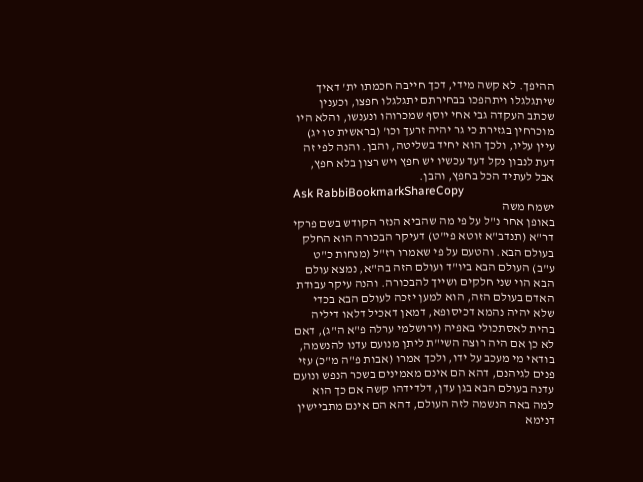ההיפך. לא קשה מידי, דכך חייבה חכמתו ית' דאיך שיתגלגלו ויתהפכו בבחירתם יתגלגלו חפצו, וכענין שכתב העקדה גבי אחי יוסף שמכרוהו ונענשו, והלא היו מוכרחין בגזירת כי גר יהיה זרעך וכו' (בראשית טו יג) עיין עליו, ולכך הוא יחיד בשליטה, והבן. והנה לפי זה דעת לנבון נקל דעד עכשיו יש חפץ ויש רצון בלא חפץ, אבל לעתיד הכל בחפץ, והבן.
Ask RabbiBookmarkShareCopy
ישמח משה
באופן אחר נ"ל על פי מה שהביא הנזר הקודש בשם פרקי דר"א (תנדב"א זוטא פי"ט) דעיקר הבכורה הוא החלק בעולם הבא. והטעם על פי שאמרו רז"ל (מנחות כ"ט ע"ב) העולם הבא ביו"ד ועולם הזה בה"א, נמצא עולם הבא הוי שני חלקים ושייך להבכורה. והנה עיקר עבודת האדם בעולם הזה, הוא למען יזכה לעולם הבא בכדי שלא יהיה נהמא דכיסופא, דמאן דאכיל דלאו דיליה בהית לאסתכולי באפיה (ירושלמי ערלה פ"א ה"ג), דאם לא כן אם היה רוצה השי"ת ליתן מנועם עדנו להנשמה, בודאי מי מעכב על ידו, ולכך אמרו (אבות פ"ה מ"כ) עזי פנים לגיהנם, דהא הם אינם מאמינים בשכר הנפש ונועם עדנה בעולם הבא בגן עדן, דלדידהו קשה אם כך הוא למה באה הנשמה לזה העולם, דהא הם אינם מתביישין דנימא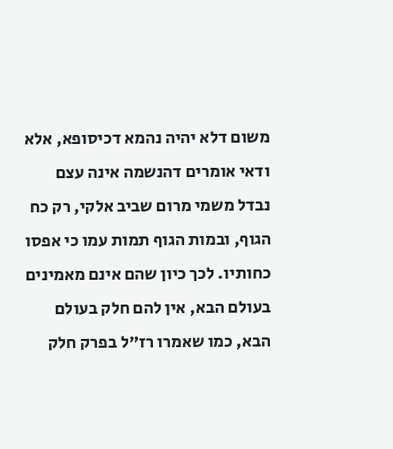משום דלא יהיה נהמא דכיסופא, אלא ודאי אומרים דהנשמה אינה עצם נבדל משמי מרום שביב אלקי, רק כח הגוף, ובמות הגוף תמות עמו כי אפסו כחותיו. לכך כיון שהם אינם מאמינים בעולם הבא, אין להם חלק בעולם הבא, כמו שאמרו רז"ל בפרק חלק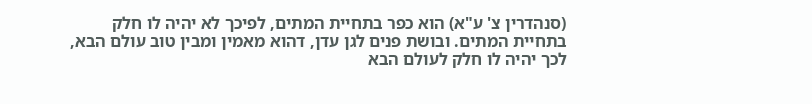(סנהדרין צ' ע"א) הוא כפר בתחיית המתים, לפיכך לא יהיה לו חלק בתחיית המתים. ובושת פנים לגן עדן, דהוא מאמין ומבין טוב עולם הבא, לכך יהיה לו חלק לעולם הבא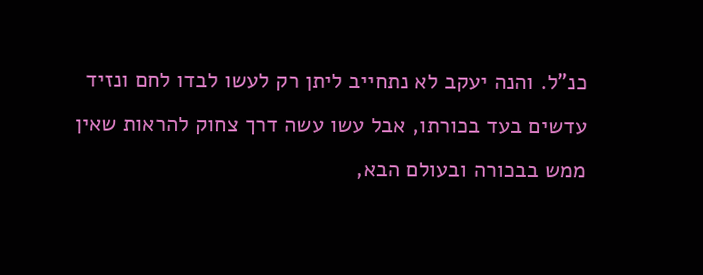כנ"ל. והנה יעקב לא נתחייב ליתן רק לעשו לבדו לחם ונזיד עדשים בעד בכורתו, אבל עשו עשה דרך צחוק להראות שאין ממש בבכורה ובעולם הבא,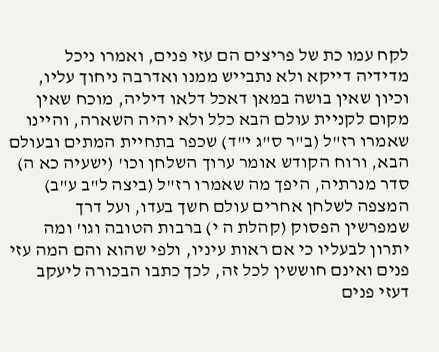לקח עמו כת של פריצים הם עזי פנים, ואמרו ניכל מדידיה דייקא ולא נתבייש ממנו ואדרבה ניחוך עליו, וכיון שאין בושה במאן דאכל דלאו דיליה, מוכח שאין מקום לקניית עולם הבא כלל ולא יהיה השארה, והיינו שאמרו רז"ל (ב"ר ס"ג י"ד) שכפר בתחיית המתים ובעולם הבא, ורוח הקודש אומר ערוך השלחן וכו' (ישעיה כא ה) סדר מנרתיה, היפך מה שאמרו רז"ל (ביצה ל"ב ע"ב) המצפה לשלחן אחרים עולם חשך בעדו, ועל דרך שמפרשין הפסוק (קהלת ה י) ברבות הטובה וגו' ומה יתרון לבעליו כי אם ראות עיניו, ולפי שהוא והם המה עזי פנים ואינם חוששין לכל זה, לכך כתבו הבכורה ליעקב דעזי פנים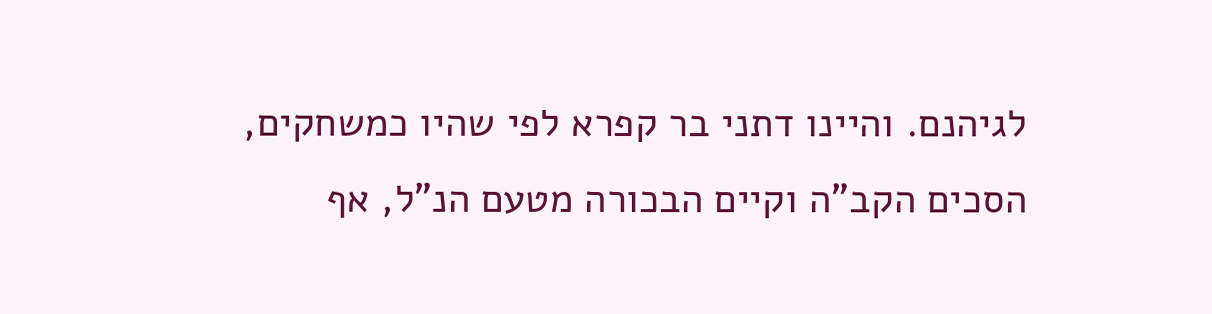לגיהנם. והיינו דתני בר קפרא לפי שהיו כמשחקים, הסכים הקב"ה וקיים הבכורה מטעם הנ"ל, אף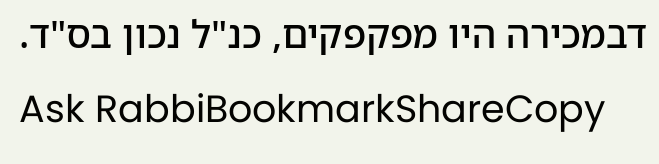דבמכירה היו מפקפקים, כנ"ל נכון בס"ד.
Ask RabbiBookmarkShareCopy